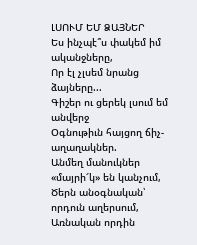ԼՍՈՒՄ ԵՄ ՁԱՅՆԵՐ
Ես ինչպէ՞ս փակեմ իմ ականջները,
Որ էլ չլսեմ նրանց ձայները...
Գիշեր ու ցերեկ լսում եմ անվերջ
Օգնութիւն հայցող ճիչ-աղաղակներ.
Անմեղ մանուկներ «մայրի՜կ» են կանչում,
Ծերն անօգնական՝ որդուն աղերսում,
Առնական որդին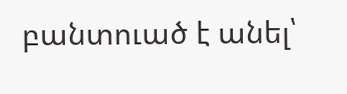բանտուած է անել՝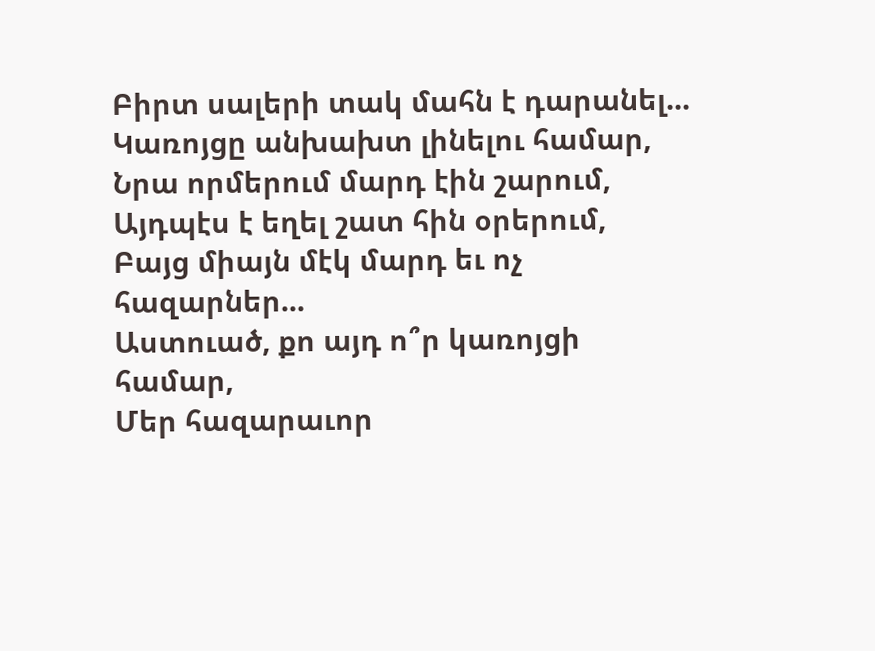Բիրտ սալերի տակ մահն է դարանել...
Կառոյցը անխախտ լինելու համար,
Նրա որմերում մարդ էին շարում,
Այդպէս է եղել շատ հին օրերում,
Բայց միայն մէկ մարդ եւ ոչ հազարներ...
Աստուած, քո այդ ո՞ր կառոյցի համար,
Մեր հազարաւոր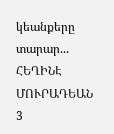կեանքերը տարար...
ՀԵՂԻՆԷ ՄՈՒՐԱԴԵԱՆ
3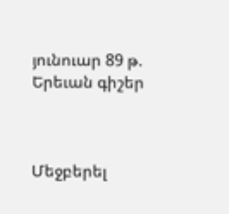յունուար 89 թ.
Երեւան գիշեր



Մեջբերել